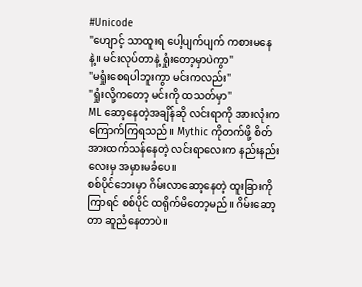#Unicode
"ဟျောင့် သာထူးရ ပေါ့ပျက်ပျက် ကစားမနေနဲ့။ မင်းလုပ်တာနဲ့ ရှုံးတော့မှာပဲကွာ"
"မရှုံးစေရပါဘူးကွာ မင်းကလည်း"
"ရှုံးလို့ကတော့ မင်းကို ထသတ်မှာ"
ML ဆော့နေတဲ့အချိန်ဆို လင်းရာကို အားလုံးက ကြောက်ကြရသည်။ Mythic ကိုတက်ဖို့ စိတ်အားထက်သန်နေတဲ့ လင်းရာလေးက နည်းနည်းလေးမှ အမှားမခံပေ။
စစ်ပိုင်ဘေးမှာ ဂိမ်းလာဆော့နေတဲ့ ထူးခြားကို ကြာရင် စစ်ပိုင် ထရိုက်မိတော့မည်။ ဂိမ်းဆော့တာ ဆူညံနေတာပဲ။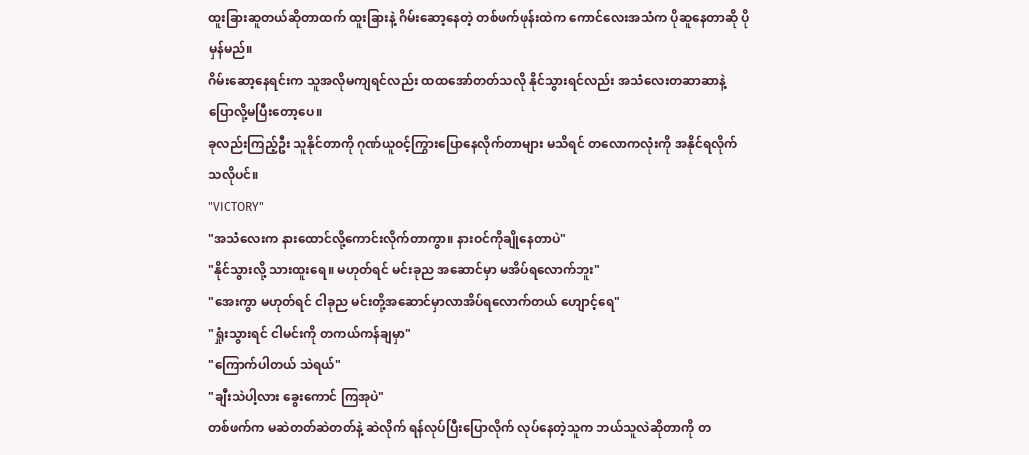ထူးခြားဆူတယ်ဆိုတာထက် ထူးခြားနဲ့ ဂိမ်းဆော့နေတဲ့ တစ်ဖက်ဖုန်းထဲက ကောင်လေးအသံက ပိုဆူနေတာဆို ပိုမှန်မည်။
ဂိမ်းဆော့နေရင်းက သူအလိုမကျရင်လည်း ထထအော်တတ်သလို နိုင်သွားရင်လည်း အသံလေးတဆာဆာနဲ့ ပြောလို့မပြီးတော့ပေ။
ခုလည်းကြည့်ဦး သူနိုင်တာကို ဂုဏ်ယူဝင့်ကြွားပြောနေလိုက်တာများ မသိရင် တလောကလုံးကို အနိုင်ရလိုက်သလိုပင်။
"VICTORY"
"အသံလေးက နားထောင်လို့ကောင်းလိုက်တာကွာ။ နားဝင်ကိုချိုနေတာပဲ"
"နိုင်သွားလို့ သားထူးရေ။ မဟုတ်ရင် မင်းခုည အဆောင်မှာ မအိပ်ရလောက်ဘူး"
"အေးကွာ မဟုတ်ရင် ငါခုည မင်းတို့အဆောင်မှာလာအိပ်ရလောက်တယ် ဟျောင့်ရေ"
"ရှုံးသွားရင် ငါမင်းကို တကယ်ကန်ချမှာ"
"ကြောက်ပါတယ် သဲရယ်"
"ချီးသဲပါ့လား ခွေးကောင် ကြအုပဲ"
တစ်ဖက်က မဆဲတတ်ဆဲတတ်နဲ့ ဆဲလိုက် ရန်လုပ်ပြီးပြောလိုက် လုပ်နေတဲ့သူက ဘယ်သူလဲဆိုတာကို တ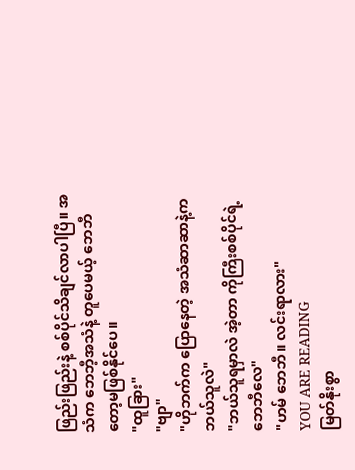ဖြည်းဖြည်းနဲ့ စစ်ပိုင်သိချင်လာပါပြီ။ အသံက ဘေဘီ့အသံနဲ့ တူပေမယ့် ဘေဘီတော့မဖြစ်နိုင်ပေ။
"ထူခြား"
"ဗျာ"
"ဟိုဘက်က ပြောနေတဲ့ အသံဆာဆာနဲ့က ဘယ်သူလဲ"
"ဘယ်သူရမှာလဲ အဲ့တာ ကိုကြီးစစ်ပိုင်ရဲ့ ဘေဘီလေ"
"ဟမ် ဘေဘီ။ လင်းရာလား"
YOU ARE READING
မြတ်နိုးစွာ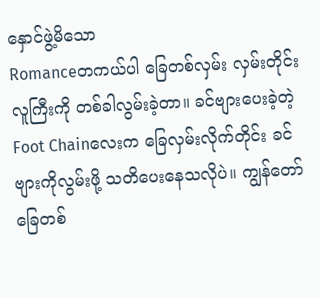နှောင်ဖွဲ့မိသော
Romanceတကယ်ပါ ခြေတစ်လှမ်း လှမ်းတိုင်း လူကြီးကို တစ်ခါလွမ်းခဲ့တာ။ ခင်ဗျားပေးခဲ့တဲ့ Foot Chainလေးက ခြေလှမ်းလိုက်တိုင်း ခင်ဗျားကိုလွမ်းဖို့ သတိပေးနေသလိုပဲ။ ကျွန်တော် ခြေတစ်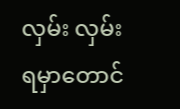လှမ်း လှမ်းရမှာတောင်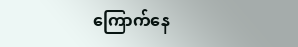ကြောက်နေ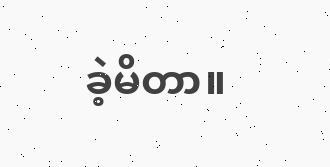ခဲ့မိတာ။